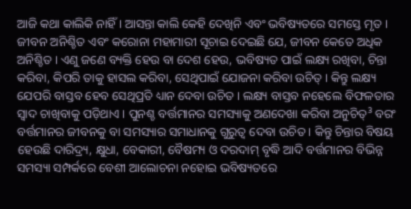ଆଜି କଥା କାଲିକି ନାହିଁ । ଆସନ୍ତା କାଲି କେହି ଦେଖିନି ଏବଂ ଭବିଷ୍ୟତରେ ସମସ୍ତେ ମୃତ । ଜୀବନ ଅନିଶ୍ଚିତ ଏବଂ କରୋନା ମହାମାରୀ ସୂଚାଇ ଦେଇଛି ଯେ, ଜୀବନ କେତେ ଅଧିକ ଅନିଶ୍ଚିତ । ଏଣୁ ଜଣେ ବ୍ୟକ୍ତି ହେଉ ବା ଦେଶ ହେଉ, ଭବିଷ୍ୟତ ପାଇଁ ଲକ୍ଷ୍ୟ ରଖିବା, ଚିନ୍ତା କରିବା, କିପରି ତାକୁ ହାସଲ କରିବା, ସେଥିପାଇଁ ଯୋଜନା କରିବା ଉଚିତ୍ । କିନ୍ତୁ ଲକ୍ଷ୍ୟ ଯେପରି ବାସ୍ତବ ହେବ ସେଥିପ୍ରତି ଧ୍ୟାନ ଦେବା ଉଚିତ । ଲକ୍ଷ୍ୟ ବାସ୍ତବ ନହେଲେ ବିଫଳତାର ସ୍ୱାଦ ଚାଖିବାକୁ ପଡ଼ିଥାଏ । ପୁନଶ୍ଚ ବର୍ତ୍ତମାନର ସମସ୍ୟାକୁ ଅଣଦେଖା କରିବା ଅନୁଚିତ୍³ ବରଂ ବର୍ତ୍ତମାନର ଜୀବନକୁ ବା ସମସ୍ୟାର ସମାଧାନକୁ ଗୁରୁତ୍ୱ ଦେବା ଉଚିତ । କିନ୍ତୁ ଚିନ୍ତାର ବିଷୟ ହେଉଛି ଦାରିଦ୍ର୍ୟ, କ୍ଷୁଧା, ବେକାରୀ, ବୈଷମ୍ୟ ଓ ଦରଦାମ୍ ବୃଦ୍ଧି ଆଦି ବର୍ତ୍ତମାନର ବିଭିନ୍ନ ସମସ୍ୟା ସମ୍ପର୍କରେ ବେଶୀ ଆଲୋଚନା ନହୋଇ ଭବିଷ୍ୟତରେ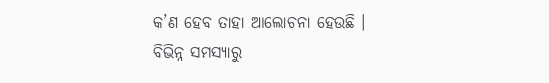କ’ଣ ହେବ ତାହା ଆଲୋଚନା ହେଉଛି ।
ବିଭିନ୍ନ ସମସ୍ୟାରୁ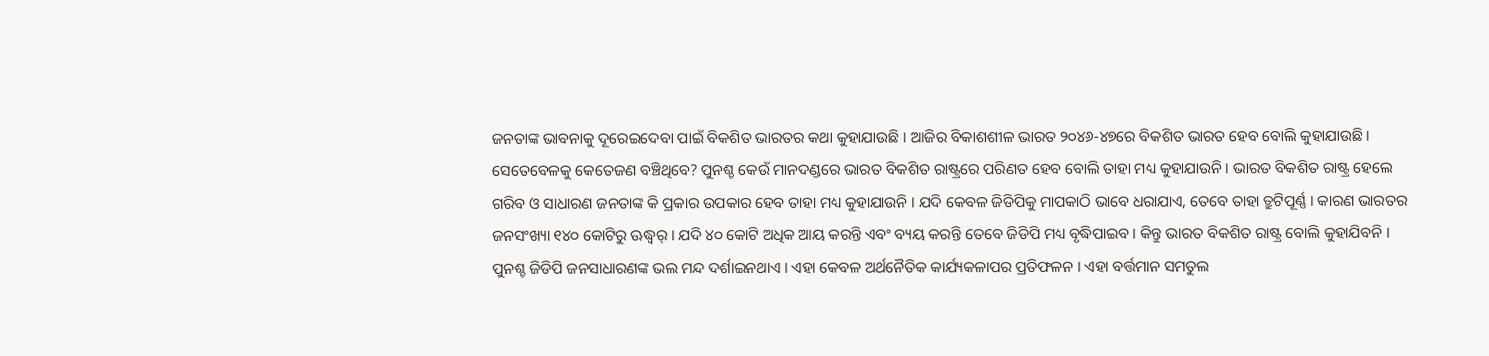ଜନତାଙ୍କ ଭାବନାକୁ ଦୂରେଇଦେବା ପାଇଁ ବିକଶିତ ଭାରତର କଥା କୁହାଯାଉଛି । ଆଜିର ବିକାଶଶୀଳ ଭାରତ ୨୦୪୬-୪୭ରେ ବିକଶିତ ଭାରତ ହେବ ବୋଲି କୁହାଯାଉଛି । ସେତେବେଳକୁ କେତେଜଣ ବଞ୍ଚିଥିବେ? ପୁନଶ୍ଚ କେଉଁ ମାନଦଣ୍ଡରେ ଭାରତ ବିକଶିତ ରାଷ୍ଟ୍ରରେ ପରିଣତ ହେବ ବୋଲି ତାହା ମଧ୍ୟ କୁହାଯାଉନି । ଭାରତ ବିକଶିତ ରାଷ୍ଟ୍ର ହେଲେ ଗରିବ ଓ ସାଧାରଣ ଜନତାଙ୍କ କି ପ୍ରକାର ଉପକାର ହେବ ତାହା ମଧ୍ୟ କୁହାଯାଉନି । ଯଦି କେବଳ ଜିଡିପିକୁ ମାପକାଠି ଭାବେ ଧରାଯାଏ, ତେବେ ତାହା ତ୍ରୁଟିପୂର୍ଣ୍ଣ । କାରଣ ଭାରତର ଜନସଂଖ୍ୟା ୧୪୦ କୋଟିରୁ ଊଦ୍ଧ୍ୱର୍ । ଯଦି ୪୦ କୋଟି ଅଧିକ ଆୟ କରନ୍ତି ଏବଂ ବ୍ୟୟ କରନ୍ତି ତେବେ ଜିଡିପି ମଧ୍ୟ ବୃଦ୍ଧିପାଇବ । କିନ୍ତୁ ଭାରତ ବିକଶିତ ରାଷ୍ଟ୍ର ବୋଲି କୁହାଯିବନି । ପୁନଶ୍ଚ ଜିଡିପି ଜନସାଧାରଣଙ୍କ ଭଲ ମନ୍ଦ ଦର୍ଶାଇନଥାଏ । ଏହା କେବଳ ଅର୍ଥନୈତିକ କାର୍ଯ୍ୟକଳାପର ପ୍ରତିଫଳନ । ଏହା ବର୍ତ୍ତମାନ ସମତୁଲ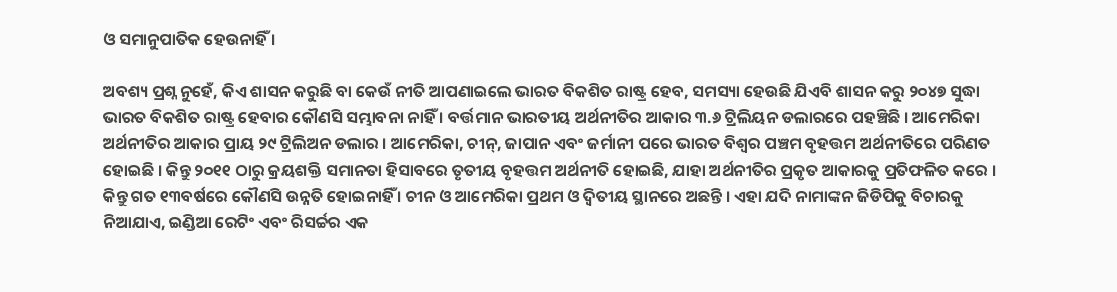ଓ ସମାନୁପାତିକ ହେଉନାହିଁ ।

ଅବଶ୍ୟ ପ୍ରଶ୍ନ ନୁହେଁ, କିଏ ଶାସନ କରୁଛି ବା କେଉଁ ନୀତି ଆପଣାଇଲେ ଭାରତ ବିକଶିତ ରାଷ୍ଟ୍ର ହେବ, ସମସ୍ୟା ହେଉଛି ଯିଏବି ଶାସନ କରୁ ୨୦୪୭ ସୁଦ୍ଧା ଭାରତ ବିକଶିତ ରାଷ୍ଟ୍ର ହେବାର କୌଣସି ସମ୍ଭାବନା ନାହିଁ । ବର୍ତ୍ତମାନ ଭାରତୀୟ ଅର୍ଥନୀତିର ଆକାର ୩.୬ ଟ୍ରିଲିୟନ ଡଲାରରେ ପହଞ୍ଚିଛି । ଆମେରିକା ଅର୍ଥନୀତିର ଆକାର ପ୍ରାୟ ୨୯ ଟ୍ରିଲିଅନ ଡଲାର । ଆମେରିକା, ଚୀନ୍, ଜାପାନ ଏବଂ ଜର୍ମାନୀ ପରେ ଭାରତ ବିଶ୍ୱର ପଞ୍ଚମ ବୃହତ୍ତମ ଅର୍ଥନୀତିରେ ପରିଣତ ହୋଇଛି । କିନ୍ତୁ ୨୦୧୧ ଠାରୁ କ୍ରୟଶକ୍ତି ସମାନତା ହିସାବରେ ତୃତୀୟ ବୃହତ୍ତମ ଅର୍ଥନୀତି ହୋଇଛି, ଯାହା ଅର୍ଥନୀତିର ପ୍ରକୃତ ଆକାରକୁ ପ୍ରତିଫଳିତ କରେ । କିନ୍ତୁ ଗତ ୧୩ବର୍ଷରେ କୌଣସି ଉନ୍ନତି ହୋଇନାହିଁ । ଚୀନ ଓ ଆମେରିକା ପ୍ରଥମ ଓ ଦ୍ୱିତୀୟ ସ୍ଥାନରେ ଅଛନ୍ତି । ଏହା ଯଦି ନାମାଙ୍କନ ଜିଡିପିକୁ ବିଚାରକୁ ନିଆଯାଏ, ଇଣ୍ଡିଆ ରେଟିଂ ଏବଂ ରିସର୍ଚ୍ଚର ଏକ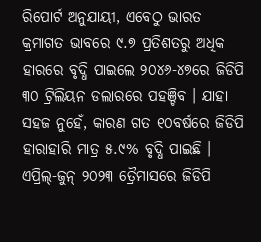ରିପୋର୍ଟ ଅନୁଯାୟୀ, ଏବେଠୁ ଭାରତ କ୍ରମାଗତ ଭାବରେ ୯.୭ ପ୍ରତିଶତରୁ ଅଧିକ ହାରରେ ବୃଦ୍ଧି ପାଇଲେ ୨୦୪୬-୪୭ରେ ଜିଡିପି ୩୦ ଟ୍ରିଲିୟନ ଡଲାରରେ ପହଞ୍ଚିବ । ଯାହା ସହଜ ନୁହେଁ, କାରଣ ଗତ ୧୦ବର୍ଷରେ ଜିଡିପି ହାରାହାରି ମାତ୍ର ୫.୯% ବୃଦ୍ଧି ପାଇଛି ।
ଏପ୍ରିଲ୍-ଜୁନ୍ ୨୦୨୩ ତ୍ରୈମାସରେ ଜିଡିପି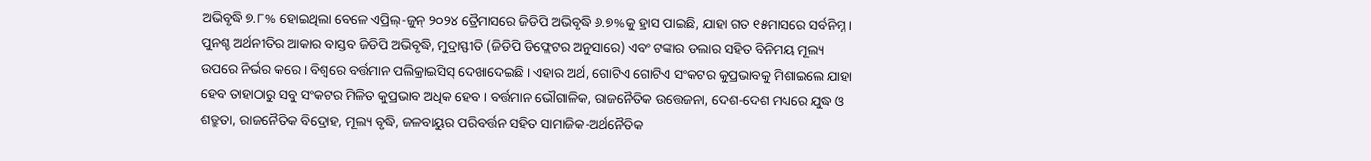ଅଭିବୃଦ୍ଧି ୭.୮% ହୋଇଥିଲା ବେଳେ ଏପ୍ରିଲ୍-ଜୁନ୍ ୨୦୨୪ ତ୍ରୈମାସରେ ଜିଡିପି ଅଭିବୃଦ୍ଧି ୬.୭%କୁ ହ୍ରାସ ପାଇଛି, ଯାହା ଗତ ୧୫ମାସରେ ସର୍ବନିମ୍ନ । ପୁନଶ୍ଚ ଅର୍ଥନୀତିର ଆକାର ବାସ୍ତବ ଜିଡିପି ଅଭିବୃଦ୍ଧି, ମୁଦ୍ରାସ୍ଫୀତି (ଜିଡିପି ଡିଫ୍ଲେଟର ଅନୁସାରେ) ଏବଂ ଟଙ୍କାର ଡଲାର ସହିତ ବିନିମୟ ମୂଲ୍ୟ ଉପରେ ନିର୍ଭର କରେ । ବିଶ୍ୱରେ ବର୍ତ୍ତମାନ ପଲିକ୍ରାଇସିସ୍ ଦେଖାଦେଇଛି । ଏହାର ଅର୍ଥ, ଗୋଟିଏ ଗୋଟିଏ ସଂକଟର କୁପ୍ରଭାବକୁ ମିଶାଇଲେ ଯାହା ହେବ ତାହାଠାରୁ ସବୁ ସଂକଟର ମିଳିତ କୁପ୍ରଭାବ ଅଧିକ ହେବ । ବର୍ତ୍ତମାନ ଭୌଗାଳିକ, ରାଜନୈତିକ ଉତ୍ତେଜନା, ଦେଶ-ଦେଶ ମଧ୍ୟରେ ଯୁଦ୍ଧ ଓ ଶତ୍ରୁତା, ରାଜନୈତିକ ବିଦ୍ରୋହ, ମୂଲ୍ୟ ବୃଦ୍ଧି, ଜଳବାୟୁର ପରିବର୍ତ୍ତନ ସହିତ ସାମାଜିକ-ଅର୍ଥନୈତିକ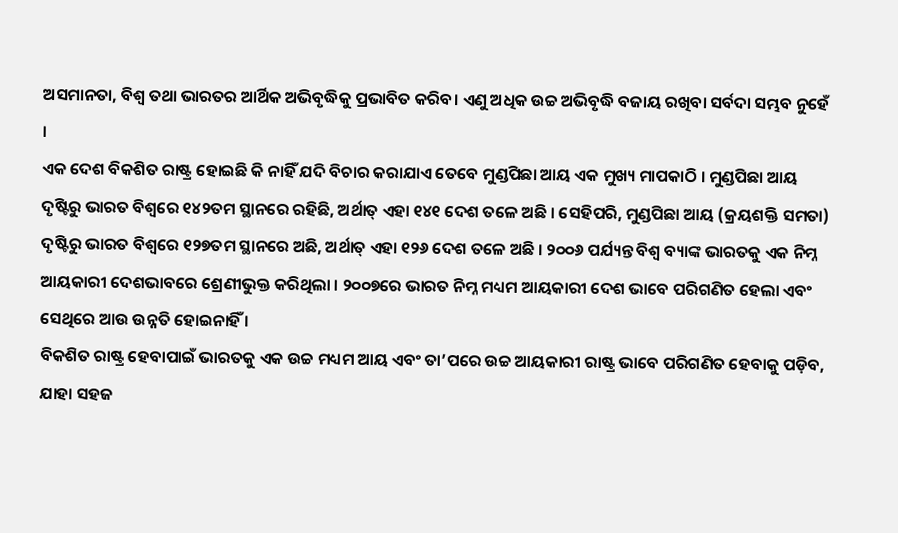ଅସମାନତା, ବିଶ୍ୱ ତଥା ଭାରତର ଆର୍ଥିକ ଅଭିବୃଦ୍ଧିକୁ ପ୍ରଭାବିତ କରିବ। ଏଣୁ ଅଧିକ ଉଚ୍ଚ ଅଭିବୃଦ୍ଧି ବଜାୟ ରଖିବା ସର୍ବଦା ସମ୍ଭବ ନୁହେଁ ।
ଏକ ଦେଶ ବିକଶିତ ରାଷ୍ଟ୍ର ହୋଇଛି କି ନାହିଁ ଯଦି ବିଚାର କରାଯାଏ ତେବେ ମୁଣ୍ଡପିଛା ଆୟ ଏକ ମୁଖ୍ୟ ମାପକାଠି । ମୁଣ୍ଡପିଛା ଆୟ ଦୃଷ୍ଟିରୁ ଭାରତ ବିଶ୍ୱରେ ୧୪୨ତମ ସ୍ଥାନରେ ରହିଛି, ଅର୍ଥାତ୍ ଏହା ୧୪୧ ଦେଶ ତଳେ ଅଛି । ସେହିପରି, ମୁଣ୍ଡପିଛା ଆୟ (କ୍ରୟଶକ୍ତି ସମତା) ଦୃଷ୍ଟିରୁ ଭାରତ ବିଶ୍ୱରେ ୧୨୭ତମ ସ୍ଥାନରେ ଅଛି, ଅର୍ଥାତ୍ ଏହା ୧୨୬ ଦେଶ ତଳେ ଅଛି । ୨୦୦୬ ପର୍ଯ୍ୟନ୍ତ ବିଶ୍ୱ ବ୍ୟାଙ୍କ ଭାରତକୁ ଏକ ନିମ୍ନ ଆୟକାରୀ ଦେଶଭାବରେ ଶ୍ରେଣୀଭୁକ୍ତ କରିଥିଲା । ୨୦୦୭ରେ ଭାରତ ନିମ୍ନ ମଧ୍ୟମ ଆୟକାରୀ ଦେଶ ଭାବେ ପରିଗଣିତ ହେଲା ଏବଂ ସେଥିରେ ଆଉ ଉନ୍ନତି ହୋଇନାହିଁ ।
ବିକଶିତ ରାଷ୍ଟ୍ର ହେବାପାଇଁ ଭାରତକୁ ଏକ ଉଚ୍ଚ ମଧ୍ୟମ ଆୟ ଏବଂ ତା’ପରେ ଉଚ୍ଚ ଆୟକାରୀ ରାଷ୍ଟ୍ର ଭାବେ ପରିଗଣିତ ହେବାକୁ ପଡ଼ିବ, ଯାହା ସହଜ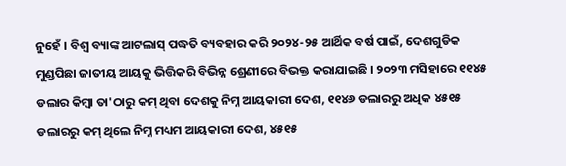ନୁହେଁ । ବିଶ୍ୱ ବ୍ୟାଙ୍କ ଆଟଲାସ୍ ପଦ୍ଧତି ବ୍ୟବହାର କରି ୨୦୨୪-୨୫ ଆର୍ଥିକ ବର୍ଷ ପାଇଁ, ଦେଶଗୁଡିକ ମୁଣ୍ଡପିଛା ଜାତୀୟ ଆୟକୁ ଭିତ୍ତିକରି ବିଭିନ୍ନ ଶ୍ରେଣୀରେ ବିଭକ୍ତ କରାଯାଇଛି । ୨୦୨୩ ମସିହାରେ ୧୧୪୫ ଡଲାର କିମ୍ବା ତା'ଠାରୁ କମ୍ ଥିବା ଦେଶକୁ ନିମ୍ନ ଆୟକାରୀ ଦେଶ, ୧୧୪୬ ଡଲାରରୁ ଅଧିକ ୪୫୧୫ ଡଲାରରୁ କମ୍ ଥିଲେ ନିମ୍ନ ମଧ୍ୟମ ଆୟକାରୀ ଦେଶ, ୪୫୧୫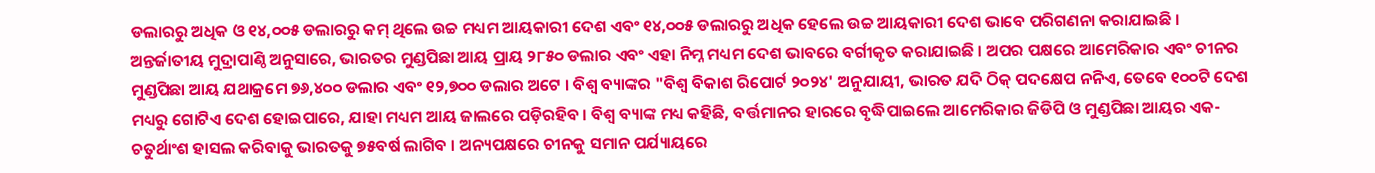ଡଲାରରୁ ଅଧିକ ଓ ୧୪,୦୦୫ ଡଲାରରୁ କମ୍ ଥିଲେ ଉଚ୍ଚ ମଧ୍ୟମ ଆୟକାରୀ ଦେଶ ଏବଂ ୧୪,୦୦୫ ଡଲାରରୁ ଅଧିକ ହେଲେ ଉଚ୍ଚ ଆୟକାରୀ ଦେଶ ଭାବେ ପରିଗଣନା କରାଯାଇଛି ।
ଅନ୍ତର୍ଜାତୀୟ ମୁଦ୍ରାପାଣ୍ଠି ଅନୁସାରେ, ଭାରତର ମୁଣ୍ଡପିଛା ଆୟ ପ୍ରାୟ ୨୮୫୦ ଡଲାର ଏବଂ ଏହା ନିମ୍ନ ମଧ୍ୟମ ଦେଶ ଭାବରେ ବର୍ଗୀକୃତ କରାଯାଇଛି । ଅପର ପକ୍ଷରେ ଆମେରିକାର ଏବଂ ଚୀନର ମୁଣ୍ଡପିଛା ଆୟ ଯଥାକ୍ରମେ ୭୬,୪୦୦ ଡଲାର ଏବଂ ୧୨,୭୦୦ ଡଲାର ଅଟେ । ବିଶ୍ୱ ବ୍ୟାଙ୍କର "ବିଶ୍ୱ ବିକାଶ ରିପୋର୍ଟ ୨୦୨୪' ଅନୁଯାୟୀ, ଭାରତ ଯଦି ଠିକ୍ ପଦକ୍ଷେପ ନନିଏ, ତେବେ ୧୦୦ଟି ଦେଶ ମଧ୍ୟରୁ ଗୋଟିଏ ଦେଶ ହୋଇପାରେ, ଯାହା ମଧ୍ୟମ ଆୟ ଜାଲରେ ପଡ଼ିରହିବ । ବିଶ୍ୱ ବ୍ୟାଙ୍କ ମଧ୍ୟ କହିଛି, ବର୍ତ୍ତମାନର ହାରରେ ବୃଦ୍ଧିପାଇଲେ ଆମେରିକାର ଜିଡିପି ଓ ମୁଣ୍ଡପିଛା ଆୟର ଏକ-ଚତୁର୍ଥାଂଶ ହାସଲ କରିବାକୁ ଭାରତକୁ ୭୫ବର୍ଷ ଲାଗିବ । ଅନ୍ୟପକ୍ଷରେ ଚୀନକୁ ସମାନ ପର୍ଯ୍ୟାୟରେ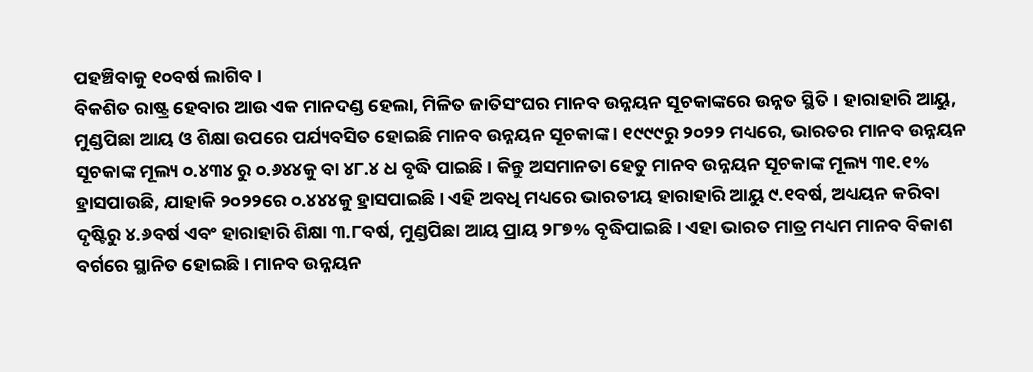ପହଞ୍ଚିବାକୁ ୧୦ବର୍ଷ ଲାଗିବ ।
ବିକଶିତ ରାଷ୍ଟ୍ର ହେବାର ଆଉ ଏକ ମାନଦଣ୍ଡ ହେଲା, ମିଳିତ ଜାତିସଂଘର ମାନବ ଉନ୍ନୟନ ସୂଚକାଙ୍କରେ ଉନ୍ନତ ସ୍ଥିତି । ହାରାହାରି ଆୟୁ, ମୁଣ୍ଡପିଛା ଆୟ ଓ ଶିକ୍ଷା ଉପରେ ପର୍ଯ୍ୟବସିତ ହୋଇଛି ମାନବ ଉନ୍ନୟନ ସୂଚକାଙ୍କ । ୧୯୯୯ରୁ ୨୦୨୨ ମଧ୍ୟରେ, ଭାରତର ମାନବ ଉନ୍ନୟନ ସୂଚକାଙ୍କ ମୂଲ୍ୟ ୦.୪୩୪ ରୁ ୦.୬୪୪କୁ ବା ୪୮.୪ ଧ ବୃଦ୍ଧି ପାଇଛି । କିନ୍ତୁ ଅସମାନତା ହେତୁ ମାନବ ଉନ୍ନୟନ ସୂଚକାଙ୍କ ମୂଲ୍ୟ ୩୧.୧% ହ୍ରାସପାଉଛି, ଯାହାକି ୨୦୨୨ରେ ୦.୪୪୪କୁ ହ୍ରାସପାଇଛି । ଏହି ଅବଧି ମଧ୍ୟରେ ଭାରତୀୟ ହାରାହାରି ଆୟୁ ୯.୧ବର୍ଷ, ଅଧ୍ୟୟନ କରିବା ଦୃଷ୍ଟିରୁ ୪.୬ବର୍ଷ ଏବଂ ହାରାହାରି ଶିକ୍ଷା ୩.୮ବର୍ଷ, ମୁଣ୍ଡପିଛା ଆୟ ପ୍ରାୟ ୨୮୭% ବୃଦ୍ଧିପାଇଛି । ଏହା ଭାରତ ମାତ୍ର ମଧ୍ୟମ ମାନବ ବିକାଶ ବର୍ଗରେ ସ୍ଥାନିତ ହୋଇଛି । ମାନବ ଉନ୍ନୟନ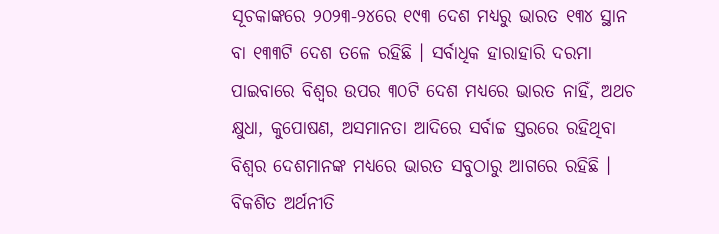ସୂଚକାଙ୍କରେ ୨୦୨୩-୨୪ରେ ୧୯୩ ଦେଶ ମଧ୍ୟରୁ ଭାରତ ୧୩୪ ସ୍ଥାନ ବା ୧୩୩ଟି ଦେଶ ତଳେ ରହିଛି । ସର୍ବାଧିକ ହାରାହାରି ଦରମା ପାଇବାରେ ବିଶ୍ୱର ଉପର ୩୦ଟି ଦେଶ ମଧ୍ୟରେ ଭାରତ ନାହିଁ, ଅଥଚ କ୍ଷୁଧା, କୁପୋଷଣ, ଅସମାନତା ଆଦିରେ ସର୍ବାଚ୍ଚ ସ୍ତରରେ ରହିଥିବା ବିଶ୍ୱର ଦେଶମାନଙ୍କ ମଧ୍ୟରେ ଭାରତ ସବୁଠାରୁ ଆଗରେ ରହିଛି ।
ବିକଶିତ ଅର୍ଥନୀତି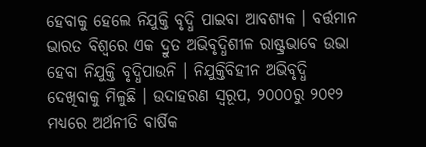ହେବାକୁ ହେଲେ ନିଯୁକ୍ତି ବୃଦ୍ଧି ପାଇବା ଆବଶ୍ୟକ । ବର୍ତ୍ତମାନ ଭାରତ ବିଶ୍ୱରେ ଏକ ଦ୍ରୁତ ଅଭିବୃଦ୍ଧିଶୀଳ ରାଷ୍ଟ୍ରଭାବେ ଉଭା ହେବା ନିଯୁକ୍ତି ବୃଦ୍ଧିପାଉନି । ନିଯୁକ୍ତିବିହୀନ ଅଭିବୃଦ୍ଧି ଦେଖିବାକୁ ମିଳୁଛି । ଉଦାହରଣ ସ୍ୱରୂପ, ୨୦୦୦ରୁ ୨୦୧୨ ମଧ୍ୟରେ ଅର୍ଥନୀତି ବାର୍ଷିକ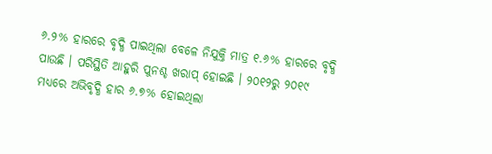୬.୨% ହାରରେ ବୃଦ୍ଧି ପାଇଥିଲା ବେଳେ ନିଯୁକ୍ତି ମାତ୍ର ୧.୬% ହାରରେ ବୃଦ୍ଧି ପାଉଛି । ପରିସ୍ଥିତି ଆହୁରି ପୁନଶ୍ଚ ଖରାପ୍ ହୋଇଛି । ୨୦୧୨ରୁ ୨୦୧୯ ମଧ୍ୟରେ ଅଭିବୃଦ୍ଧି ହାର ୬.୭% ହୋଇଥିଲା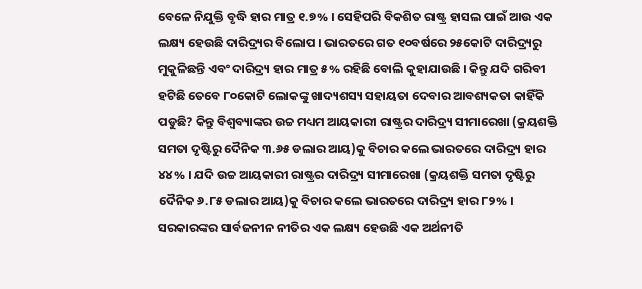ବେଳେ ନିଯୁକ୍ତି ବୃଦ୍ଧି ହାର ମାତ୍ର ୧.୭% । ସେହିପରି ବିକଶିତ ରାଷ୍ଟ୍ର ହାସଲ ପାଇଁ ଆଉ ଏକ ଲକ୍ଷ୍ୟ ହେଉଛି ଦାରିଦ୍ର୍ୟର ବିଲୋପ । ଭାରତରେ ଗତ ୧୦ବର୍ଷରେ ୨୫କୋଟି ଦାରିଦ୍ର୍ୟରୁ ମୁକୁଳିଛନ୍ତି ଏବଂ ଦାରିଦ୍ର୍ୟ ହାର ମାତ୍ର ୫% ରହିଛି ବୋଲି କୁହାଯାଉଛି । କିନ୍ତୁ ଯଦି ଗରିବୀ ହଟିଛି ତେବେ ୮୦କୋଟି ଲୋକଙ୍କୁ ଖାଦ୍ୟଶସ୍ୟ ସହାୟତା ଦେବାର ଆବଶ୍ୟକତା କାହିଁକି ପଡୁଛି? କିନ୍ତୁ ବିଶ୍ୱବ୍ୟାଙ୍କର ଉଚ୍ଚ ମଧ୍ୟମ ଆୟକାରୀ ରାଷ୍ଟ୍ରର ଦାରିଦ୍ର୍ୟ ସୀମାରେଖା (କ୍ରୟଶକ୍ତି ସମତା ଦୃଷ୍ଟିରୁ ଦୈନିକ ୩.୬୫ ଡଲାର ଆୟ)କୁ ବିଚାର କଲେ ଭାରତରେ ଦାରିଦ୍ର୍ୟ ହାର ୪୪% । ଯଦି ଉଚ୍ଚ ଆୟକାରୀ ରାଷ୍ଟ୍ରର ଦାରିଦ୍ର୍ୟ ସୀମାରେଖା (କ୍ରୟଶକ୍ତି ସମତା ଦୃଷ୍ଟିରୁ ଦୈନିକ ୬.୮୫ ଡଲାର ଆୟ)କୁ ବିଚାର କଲେ ଭାରତରେ ଦାରିଦ୍ର୍ୟ ହାର ୮୨% ।
ସରକାରଙ୍କର ସାର୍ବଜନୀନ ନୀତିର ଏକ ଲକ୍ଷ୍ୟ ହେଉଛି ଏକ ଅର୍ଥନୀତି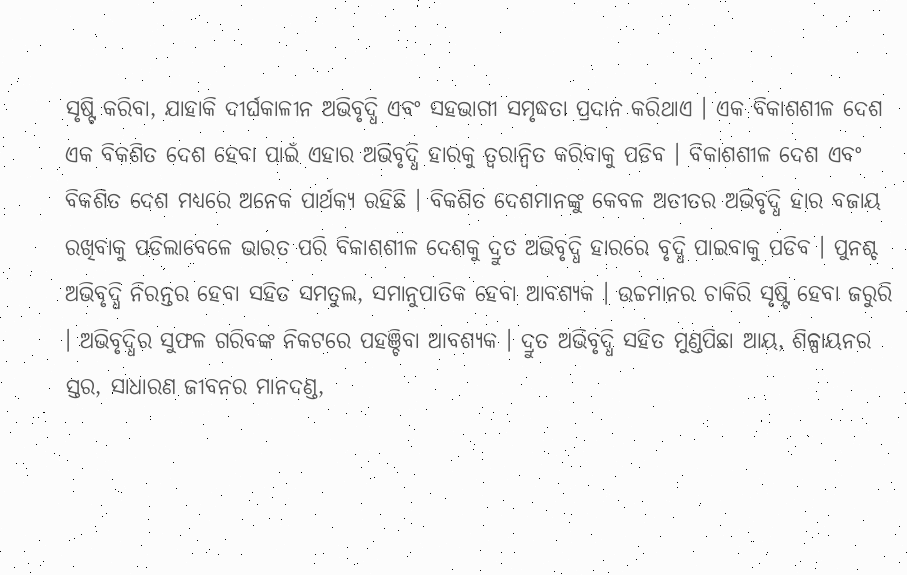ସୃଷ୍ଟି କରିବା, ଯାହାକି ଦୀର୍ଘକାଳୀନ ଅଭିବୃଦ୍ଧି ଏବଂ ସହଭାଗୀ ସମୃଦ୍ଧତା ପ୍ରଦାନ କରିଥାଏ । ଏକ ବିକାଶଶୀଳ ଦେଶ ଏକ ବିକଶିତ ଦେଶ ହେବା ପାଇଁ ଏହାର ଅଭିବୃଦ୍ଧି ହାରକୁ ତ୍ୱରାନ୍ୱିତ କରିବାକୁ ପଡିବ । ବିକାଶଶୀଳ ଦେଶ ଏବଂ ବିକଶିତ ଦେଶ ମଧ୍ୟରେ ଅନେକ ପାର୍ଥକ୍ୟ ରହିଛି । ବିକଶିତ ଦେଶମାନଙ୍କୁ କେବଳ ଅତୀତର ଅଭିବୃଦ୍ଧି ହାର ବଜାୟ ରଖିବାକୁ ପଡିଲାବେଳେ ଭାରତ ପରି ବିକାଶଶୀଳ ଦେଶକୁ ଦ୍ରୁତ ଅଭିବୃଦ୍ଧି ହାରରେ ବୃଦ୍ଧି ପାଇବାକୁ ପଡିବ । ପୁନଶ୍ଚ ଅଭିବୃଦ୍ଧି ନିରନ୍ତର ହେବା ସହିତ ସମତୁଲ, ସମାନୁପାତିକ ହେବା ଆବଶ୍ୟକ । ଉଚ୍ଚମାନର ଚାକିରି ସୃଷ୍ଟି ହେବା ଜରୁରି । ଅଭିବୃଦ୍ଧିର ସୁଫଳ ଗରିବଙ୍କ ନିକଟରେ ପହଞ୍ଚିବା ଆବଶ୍ୟକ । ଦ୍ରୁତ ଅଭିବୃଦ୍ଧି ସହିତ ମୁଣ୍ଡପିଛା ଆୟ, ଶିଳ୍ପାୟନର ସ୍ତର, ସାଧାରଣ ଜୀବନର ମାନଦଣ୍ଡ,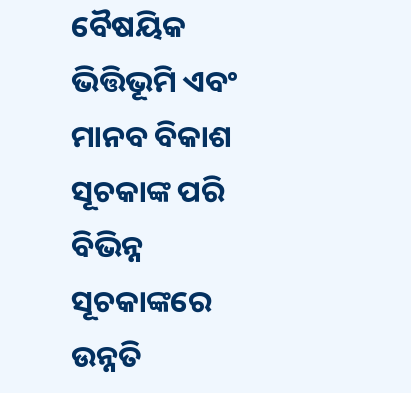ବୈଷୟିକ ଭିତ୍ତିଭୂମି ଏବଂ ମାନବ ବିକାଶ ସୂଚକାଙ୍କ ପରି ବିଭିନ୍ନ ସୂଚକାଙ୍କରେ ଉନ୍ନତି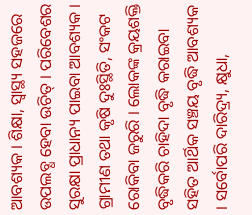ଆବଶ୍ୟକ । ଶିକ୍ଷା, ସ୍ୱାସ୍ଥ୍ୟ ସହଜରେ ଉପଲବ୍ଧ ହେବା ଉଚିତ୍ । ପରିବେଶର ସୁରକ୍ଷା ପ୍ରାଧାନ୍ୟ ପାଇବା ଆବଶ୍ୟକ । ଗ୍ରାମୀଣ ତଥା କୃଷି ଦୁଃସ୍ଥିତି, ସଂକଟ ରୋକିବା ଜରୁରି । ଲୋକଙ୍କ କ୍ରୟଶକ୍ତି ବୃଦ୍ଧିକରି ଚାହିଦା ବୃଦ୍ଧି କରାଇବା ସହିତ ଆର୍ଥିକ ସଞ୍ଚୟ ବୃଦ୍ଧି ଆବଶ୍ୟକ । ସର୍ବୋପରି ଦାରିଦ୍ର୍ୟ, କ୍ଷୁଧା,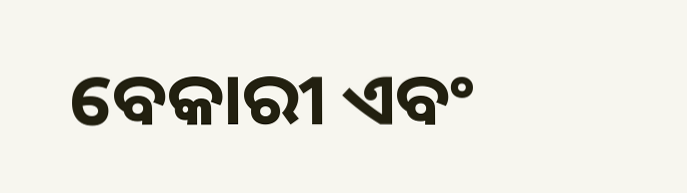ବେକାରୀ ଏବଂ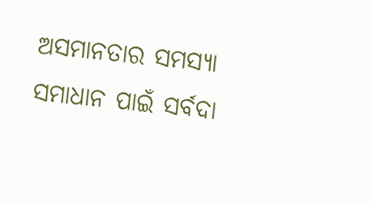ଅସମାନତାର ସମସ୍ୟା ସମାଧାନ ପାଇଁ ସର୍ବଦା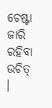ଚେଷ୍ଟା ଜାରି ରହିବା ଉଚିତ୍ ।